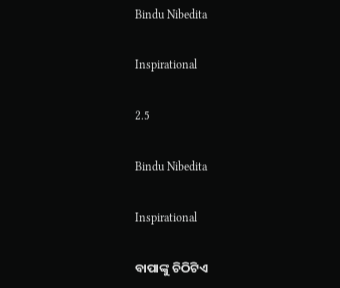Bindu Nibedita

Inspirational

2.5

Bindu Nibedita

Inspirational

ବାପାଙ୍କୁ ଚିଠିଟିଏ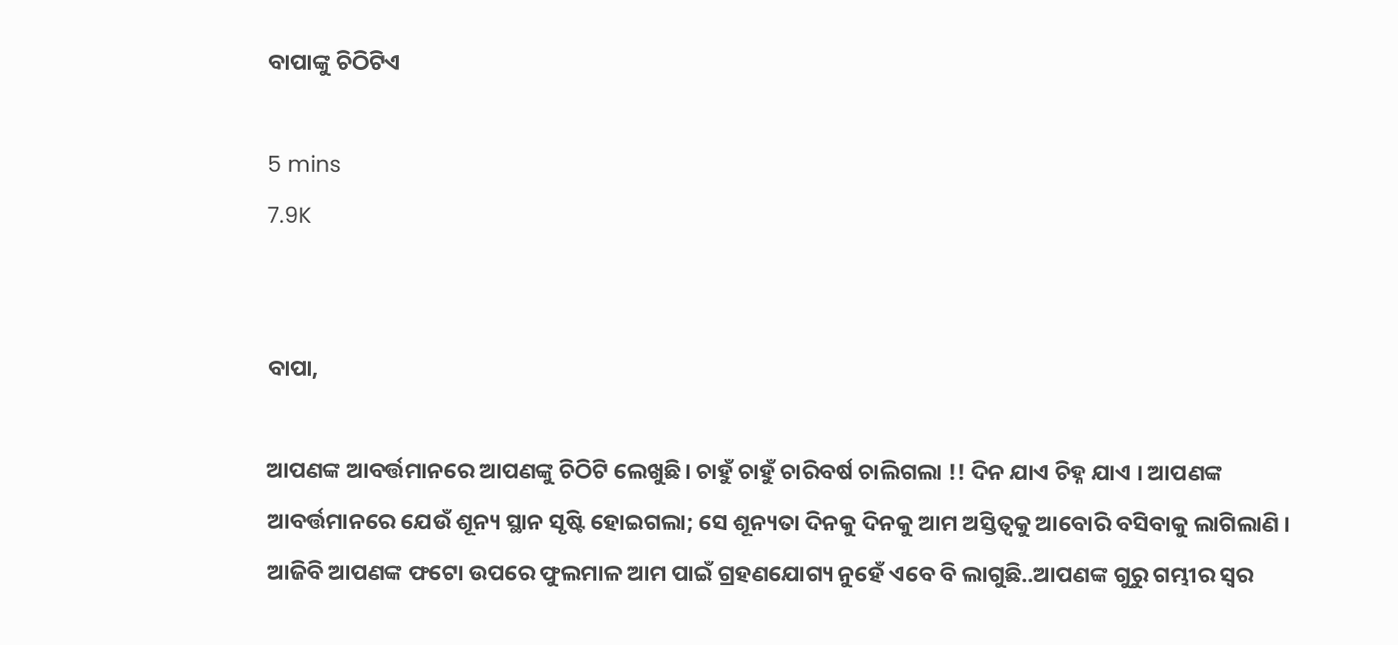ବାପାଙ୍କୁ ଚିଠିଟିଏ

5 mins
7.9K


ବାପା,

ଆପଣଙ୍କ ଆବର୍ତ୍ତମାନରେ ଆପଣଙ୍କୁ ଚିଠିଟି ଲେଖୁଛି। ଚାହୁଁ ଚାହୁଁ ଚାରିବର୍ଷ ଚାଲିଗଲା !! ଦିନ ଯାଏ ଚିହ୍ନ ଯାଏ । ଆପଣଙ୍କ ଆବର୍ତ୍ତମାନରେ ଯେଉଁ ଶୂନ୍ୟ ସ୍ଥାନ ସୃଷ୍ଟି ହୋଇଗଲା; ସେ ଶୂନ୍ୟତା ଦିନକୁ ଦିନକୁ ଆମ ଅସ୍ତିତ୍ୱକୁ ଆବୋରି ବସିବାକୁ ଲାଗିଲାଣି । ଆଜିବି ଆପଣଙ୍କ ଫଟୋ ଉପରେ ଫୁଲମାଳ ଆମ ପାଇଁ ଗ୍ରହଣଯୋଗ୍ୟ ନୁହେଁ ଏବେ ବି ଲାଗୁଛି..ଆପଣଙ୍କ ଗୁରୁ ଗମ୍ଭୀର ସ୍ୱର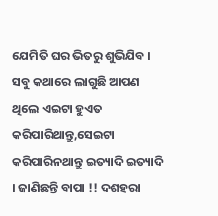ଯେମିତି ଘର ଭିତରୁ ଶୁଭିଯିବ । ସବୁ କଥାରେ ଲାଗୁଛି ଆପଣ ଥିଲେ ଏଇଟା ହୁଏତ କରିପାରିଥାନ୍ତୁ,ସେଇଟା କରିପାରିନଥାନ୍ତୁ ଇତ୍ୟାଦି ଇତ୍ୟାଦି । ଜାଣିଛନ୍ତି ବାପା !! ଦଶହରା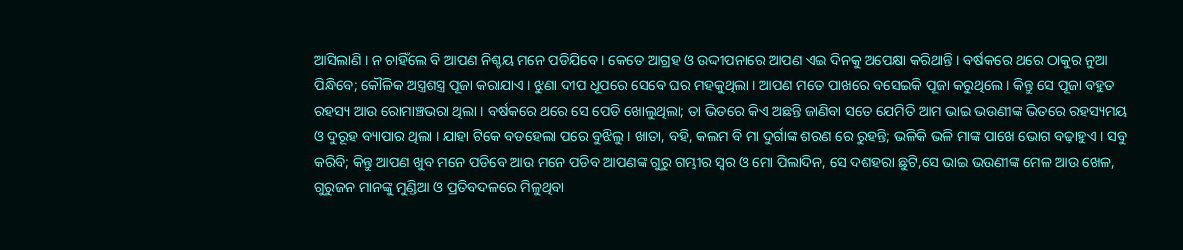ଆସିଲାଣି । ନ ଚାହିଁଲେ ବି ଆପଣ ନିଶ୍ଚୟ ମନେ ପଡିଯିବେ । କେତେ ଆଗ୍ରହ ଓ ଉଦ୍ଦୀପନାରେ ଆପଣ ଏଇ ଦିନକୁ ଅପେକ୍ଷା କରିଥାନ୍ତି । ବର୍ଷକରେ ଥରେ ଠାକୁର ନୁଆ ପିନ୍ଧିବେ; କୌଳିକ ଅସ୍ତ୍ରଶସ୍ତ୍ର ପୂଜା କରାଯାଏ । ଝୁଣା ଦୀପ ଧୂପରେ ସେବେ ଘର ମହକୁଥିଲା । ଆପଣ ମତେ ପାଖରେ ବସେଇକି ପୂଜା କରୁଥିଲେ । କିନ୍ତୁ ସେ ପୂଜା ବହୁତ ରହସ୍ୟ ଆଉ ରୋମାଞ୍ଚଭରା ଥିଲା । ବର୍ଷକରେ ଥରେ ସେ ପେଡି ଖୋଲୁଥିଲା; ତା ଭିତରେ କିଏ ଅଛନ୍ତି ଜାଣିବା ସତେ ଯେମିତି ଆମ ଭାଇ ଭଉଣୀଙ୍କ ଭିତରେ ରହସ୍ୟମୟ ଓ ଦୁରୂହ ବ୍ୟାପାର ଥିଲା । ଯାହା ଟିକେ ବଡହେଲା ପରେ ବୁଝିଲୁ । ଖାତା, ବହି, କଲମ ବି ମା ଦୁର୍ଗାଙ୍କ ଶରଣ ରେ ରୁହନ୍ତି; ଭଳିକି ଭଳି ମାଙ୍କ ପାଖେ ଭୋଗ ବଢ଼ାହୁଏ । ସବୁ କରିବି; କିନ୍ତୁ ଆପଣ ଖୁବ ମନେ ପଡିବେ ଆଉ ମନେ ପଡିବ ଆପଣଙ୍କ ଗୁରୁ ଗମ୍ଭୀର ସ୍ୱର ଓ ମୋ ପିଲାଦିନ, ସେ ଦଶହରା ଛୁଟି,ସେ ଭାଇ ଭଉଣୀଙ୍କ ମେଳ ଆଉ ଖେଳ, ଗୁରୁଜନ ମାନଙ୍କୁ ମୁଣ୍ଡିଆ ଓ ପ୍ରତିବଦଳରେ ମିଳୁଥିବା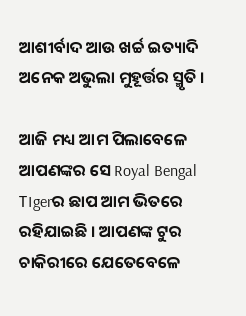ଆଶୀର୍ବାଦ ଆଉ ଖର୍ଚ୍ଚ ଇତ୍ୟାଦି ଅନେକ ଅଭୁଲା ମୁହୂର୍ତ୍ତର ସ୍ମୃତି ।

ଆଜି ମଧ୍ୟ ଆମ ପିଲାବେଳେ ଆପଣଙ୍କର ସେ Royal Bengal T।gerର ଛାପ ଆମ ଭିତରେ ରହିଯାଇଛି । ଆପଣଙ୍କ ଟୁର ଚାକିରୀରେ ଯେତେବେଳେ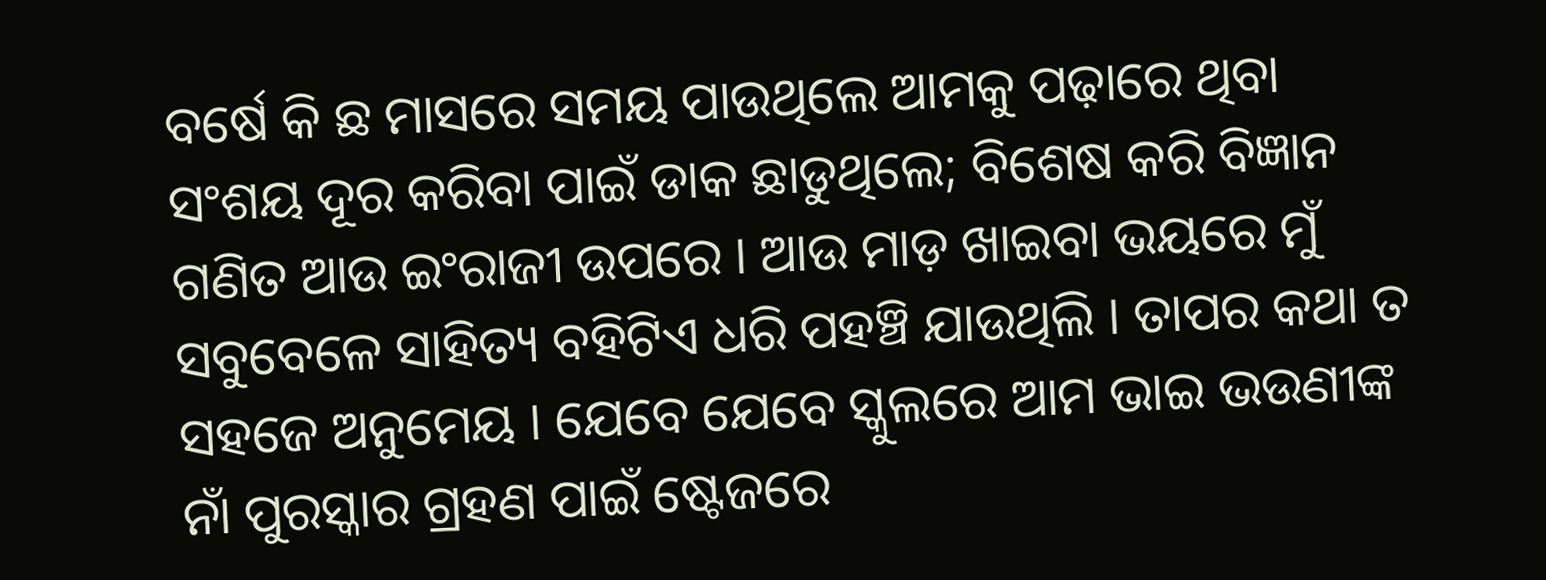ବର୍ଷେ କି ଛ ମାସରେ ସମୟ ପାଉଥିଲେ ଆମକୁ ପଢ଼ାରେ ଥିବା ସଂଶୟ ଦୂର କରିବା ପାଇଁ ଡାକ ଛାଡୁଥିଲେ; ବିଶେଷ କରି ବିଜ୍ଞାନ ଗଣିତ ଆଉ ଇଂରାଜୀ ଉପରେ । ଆଉ ମାଡ଼ ଖାଇବା ଭୟରେ ମୁଁ ସବୁବେଳେ ସାହିତ୍ୟ ବହିଟିଏ ଧରି ପହଞ୍ଚି ଯାଉଥିଲି । ତାପର କଥା ତ ସହଜେ ଅନୁମେୟ । ଯେବେ ଯେବେ ସ୍କୁଲରେ ଆମ ଭାଇ ଭଉଣୀଙ୍କ ନାଁ ପୁରସ୍କାର ଗ୍ରହଣ ପାଇଁ ଷ୍ଟେଜରେ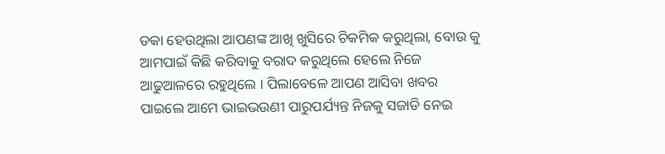ଡକା ହେଉଥିଲା ଆପଣଙ୍କ ଆଖି ଖୁସିରେ ଚିକମିକ କରୁଥିଲା, ବୋଉ କୁ ଆମପାଇଁ କିଛି କରିବାକୁ ବରାଦ କରୁଥିଲେ ହେଲେ ନିଜେ ଆଢୁଆଳରେ ରହୁଥିଲେ । ପିଲାବେଳେ ଆପଣ ଆସିବା ଖବର ପାଇଲେ ଆମେ ଭାଇଭଉଣୀ ପାରୁପର୍ଯ୍ୟନ୍ତ ନିଜକୁ ସଜାଡି ନେଇ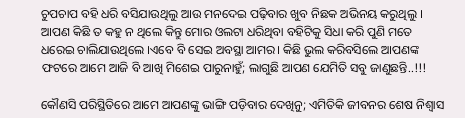ଚୁପଚାପ ବହି ଧରି ବସିଯାଉଥିଲୁ ଆଉ ମନଦେଇ ପଢ଼ିବାର ଖୁବ ନିଛକ ଅଭିନୟ କରୁଥିଲୁ । ଆପଣ କିଛି ତ କହୁ ନ ଥିଲେ କିନ୍ତୁ ମୋର ଓଲଟା ଧରିଥିବା ବହିଟିକୁ ସିଧା କରି ପୁଣି ମତେ ଧରେଇ ଚାଲିଯାଉଥିଲେ ।ଏବେ ବି ସେଇ ଅବସ୍ଥା ଆମର। କିଛି ଭୁଲ କରିବସିଲେ ଆପଣଙ୍କ ଫଟରେ ଆମେ ଆଜି ବି ଆଖି ମିଶେଇ ପାରୁନାହୁଁ; ଲାଗୁଛି ଆପଣ ଯେମିତି ସବୁ ଜାଣୁଛନ୍ତି..!!!

କୌଣସି ପରିସ୍ଥିତିରେ ଆମେ ଆପଣଙ୍କୁ ଭାଙ୍ଗି ପଡ଼ିବାର ଦେଖିନୁ; ଏମିତିକି ଜୀବନର ଶେଷ ନିଶ୍ଵାସ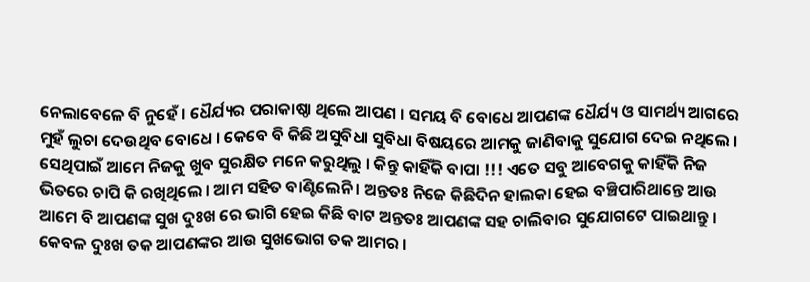ନେଲାବେଳେ ବି ନୁହେଁ । ଧୈର୍ଯ୍ୟର ପରାକାଷ୍ଠା ଥିଲେ ଆପଣ । ସମୟ ବି ବୋଧେ ଆପଣଙ୍କ ଧୈର୍ଯ୍ୟ ଓ ସାମର୍ଥ୍ୟ ଆଗରେ ମୁହଁ ଲୁଚା ଦେଉଥିବ ବୋଧେ । କେବେ ବି କିଛି ଅସୁବିଧା ସୁବିଧା ବିଷୟରେ ଆମକୁ ଜାଣିବାକୁ ସୁଯୋଗ ଦେଇ ନଥିଲେ । ସେଥିପାଇଁ ଆମେ ନିଜକୁ ଖୁବ ସୁରକ୍ଷିତ ମନେ କରୁଥିଲୁ । କିନ୍ତୁ କାହିଁକି ବାପା !!! ଏତେ ସବୁ ଆବେଗକୁ କାହିଁକି ନିଜ ଭିତରେ ଚାପି କି ରଖିଥିଲେ । ଆମ ସହିତ ବାଣ୍ଟିଲେନି । ଅନ୍ତତଃ ନିଜେ କିଛିଦିନ ହାଲକା ହେଇ ବଞ୍ଚିପାରିଥାନ୍ତେ ଆଉ ଆମେ ବି ଆପଣଙ୍କ ସୁଖ ଦୁଃଖ ରେ ଭାଗି ହେଇ କିଛି ବାଟ ଅନ୍ତତଃ ଆପଣଙ୍କ ସହ ଚାଲିବାର ସୁଯୋଗଟେ ପାଇଥାନ୍ତୁ । କେବଳ ଦୁଃଖ ତକ ଆପଣଙ୍କର ଆଉ ସୁଖଭୋଗ ତକ ଆମର ।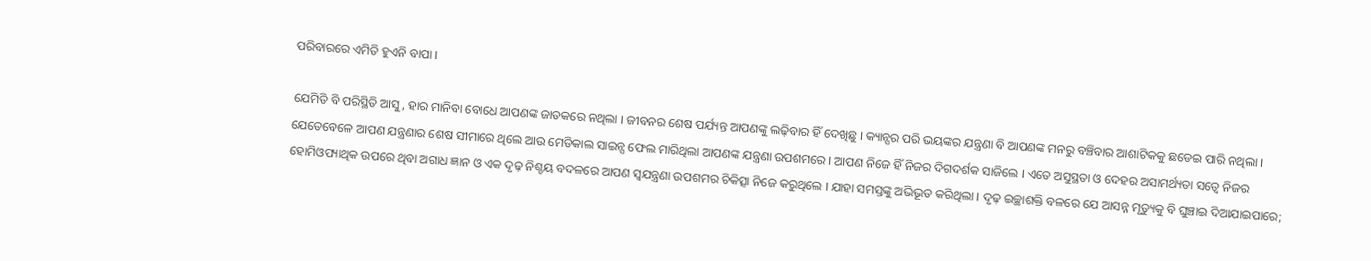ପରିବାରରେ ଏମିତି ହୁଏନି ବାପା ।

ଯେମିତି ବି ପରିସ୍ଥିତି ଆସୁ, ହାର ମାନିବା ବୋଧେ ଆପଣଙ୍କ ଜାତକରେ ନଥିଲା । ଜୀବନର ଶେଷ ପର୍ଯ୍ୟନ୍ତ ଆପଣଙ୍କୁ ଲଢ଼ିବାର ହିଁ ଦେଖିଛୁ । କ୍ୟାନ୍ସର ପରି ଭୟଙ୍କର ଯନ୍ତ୍ରଣା ବି ଆପଣଙ୍କ ମନରୁ ବଞ୍ଚିବାର ଆଶାଟିକକୁ ଛଡେଇ ପାରି ନଥିଲା । ଯେତେବେଳେ ଆପଣ ଯନ୍ତ୍ରଣାର ଶେଷ ସୀମାରେ ଥିଲେ ଆଉ ମେଡିକାଲ ସାଇନ୍ସ ଫେଲ ମାରିଥିଲା ଆପଣଙ୍କ ଯନ୍ତ୍ରଣା ଉପଶମରେ । ଆପଣ ନିଜେ ହିଁ ନିଜର ଦିଗଦର୍ଶକ ସାଜିଲେ । ଏତେ ଅସୁସ୍ଥତା ଓ ଦେହର ଅସାମର୍ଥ୍ୟତା ସତ୍ୱେ ନିଜର ହୋମିଓପ୍ୟାଥିକ ଉପରେ ଥିବା ଅଗାଧ ଜ୍ଞାନ ଓ ଏକ ଦୃଢ଼ ନିଶ୍ଚୟ ବଦଳରେ ଆପଣ ସ୍ୱଯନ୍ତ୍ରଣା ଉପଶମର ଚିକିତ୍ସା ନିଜେ କରୁଥିଲେ । ଯାହା ସମସ୍ତଙ୍କୁ ଅଭିଭୂତ କରିଥିଲା । ଦୃଢ଼ ଇଚ୍ଛାଶକ୍ତି ବଳରେ ଯେ ଆସନ୍ନ ମୃତ୍ୟୁକୁ ବି ଘୁଞ୍ଚାଇ ଦିଆଯାଇପାରେ;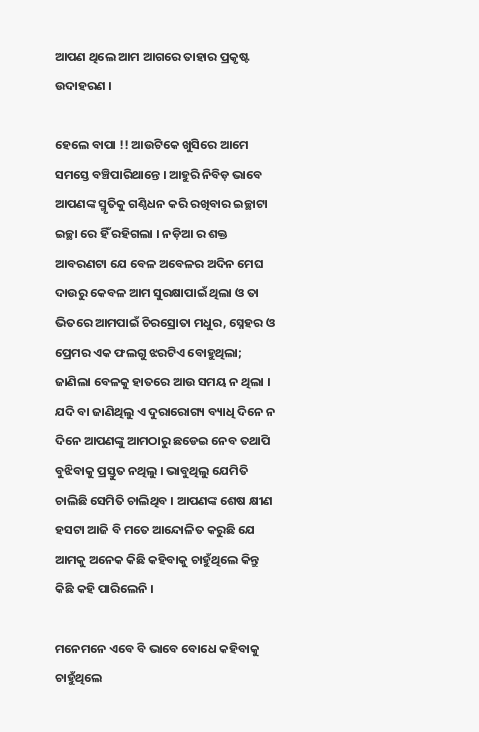ଆପଣ ଥିଲେ ଆମ ଆଗରେ ତାହାର ପ୍ରକୃଷ୍ଟ ଉଦାହରଣ ।

ହେଲେ ବାପା !! ଆଉଟିକେ ଖୁସିରେ ଆମେ ସମସ୍ତେ ବଞ୍ଚିପାରିଥାନ୍ତେ । ଆହୁରି ନିବିଡ଼ ଭାବେ ଆପଣଙ୍କ ସ୍ମୃତିକୁ ଗଣ୍ଠିଧନ କରି ରଖିବାର ଇଚ୍ଛାଟା ଇଚ୍ଛା ରେ ହିଁ ରହିଗଲା । ନଡ଼ିଆ ର ଶକ୍ତ ଆବରଣଟା ଯେ ବେଳ ଅବେଳର ଅଦିନ ମେଘ ଦାଉରୁ କେବଳ ଆମ ସୁରକ୍ଷାପାଇଁ ଥିଲା ଓ ତା ଭିତରେ ଆମପାଇଁ ଚିରସ୍ରୋତା ମଧୁର, ସ୍ନେହର ଓ ପ୍ରେମର ଏକ ଫଲଗୁ ଝରଟିଏ ବୋହୁଥିଲା; ଜାଣିଲା ବେଳକୁ ହାତରେ ଆଉ ସମୟ ନ ଥିଲା । ଯଦି ବା ଜାଣିଥିଲୁ ଏ ଦୁରାରୋଗ୍ୟ ବ୍ୟାଧି ଦିନେ ନ ଦିନେ ଆପଣଙ୍କୁ ଆମଠାରୁ ଛଡେଇ ନେବ ତଥାପି ବୁଝିବାକୁ ପ୍ରସ୍ତୁତ ନଥିଲୁ । ଭାବୁଥିଲୁ ଯେମିତି ଚାଲିଛି ସେମିତି ଚାଲିଥିବ । ଆପଣଙ୍କ ଶେଷ କ୍ଷୀଣ ହସଟା ଆଜି ବି ମତେ ଆନ୍ଦୋଳିତ କରୁଛି ଯେ ଆମକୁ ଅନେକ କିଛି କହିବାକୁ ଚାହୁଁଥିଲେ କିନ୍ତୁ କିଛି କହି ପାରିଲେନି ।

ମନେମନେ ଏବେ ବି ଭାବେ ବୋଧେ କହିବାକୁ ଚାହୁଁଥିଲେ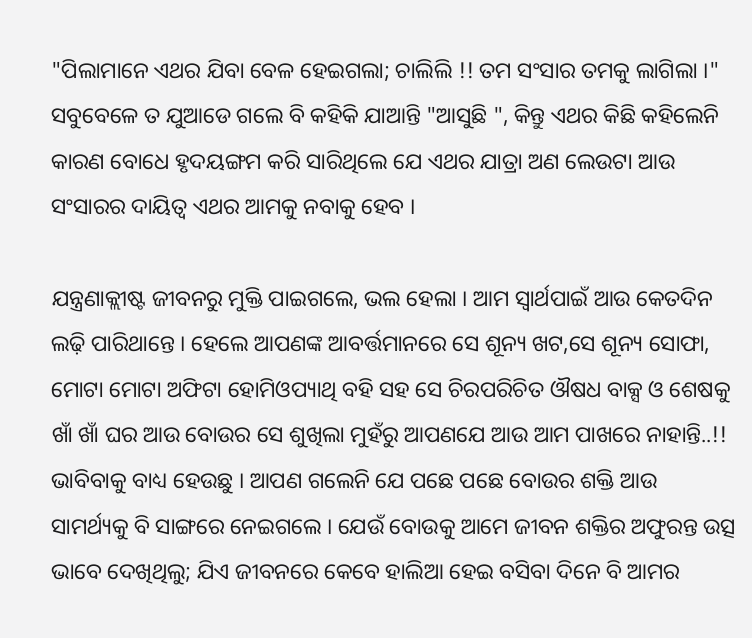"ପିଲାମାନେ ଏଥର ଯିବା ବେଳ ହେଇଗଲା; ଚାଲିଲି !! ତମ ସଂସାର ତମକୁ ଲାଗିଲା ।" ସବୁବେଳେ ତ ଯୁଆଡେ ଗଲେ ବି କହିକି ଯାଆନ୍ତି "ଆସୁଛି ", କିନ୍ତୁ ଏଥର କିଛି କହିଲେନି କାରଣ ବୋଧେ ହୃଦୟଙ୍ଗମ କରି ସାରିଥିଲେ ଯେ ଏଥର ଯାତ୍ରା ଅଣ ଲେଉଟା ଆଉ ସଂସାରର ଦାୟିତ୍ୱ ଏଥର ଆମକୁ ନବାକୁ ହେବ ।

ଯନ୍ତ୍ରଣାକ୍ଲୀଷ୍ଟ ଜୀବନରୁ ମୁକ୍ତି ପାଇଗଲେ, ଭଲ ହେଲା । ଆମ ସ୍ୱାର୍ଥପାଇଁ ଆଉ କେତଦିନ ଲଢ଼ି ପାରିଥାନ୍ତେ । ହେଲେ ଆପଣଙ୍କ ଆବର୍ତ୍ତମାନରେ ସେ ଶୂନ୍ୟ ଖଟ,ସେ ଶୂନ୍ୟ ସୋଫା, ମୋଟା ମୋଟା ଅଫିଟା ହୋମିଓପ୍ୟାଥି ବହି ସହ ସେ ଚିରପରିଚିତ ଔଷଧ ବାକ୍ସ ଓ ଶେଷକୁ ଖାଁ ଖାଁ ଘର ଆଉ ବୋଉର ସେ ଶୁଖିଲା ମୁହଁରୁ ଆପଣଯେ ଆଉ ଆମ ପାଖରେ ନାହାନ୍ତି..!! ଭାବିବାକୁ ବାଧ୍ୟ ହେଉଛୁ । ଆପଣ ଗଲେନି ଯେ ପଛେ ପଛେ ବୋଉର ଶକ୍ତି ଆଉ ସାମର୍ଥ୍ୟକୁ ବି ସାଙ୍ଗରେ ନେଇଗଲେ । ଯେଉଁ ବୋଉକୁ ଆମେ ଜୀବନ ଶକ୍ତିର ଅଫୁରନ୍ତ ଉତ୍ସ ଭାବେ ଦେଖିଥିଲୁ; ଯିଏ ଜୀବନରେ କେବେ ହାଲିଆ ହେଇ ବସିବା ଦିନେ ବି ଆମର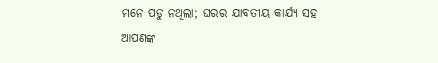ମନେ ପଡୁ ନଥିଲା; ଘରର ଯାବତୀୟ କାର୍ଯ୍ୟ ସହ ଆପଣଙ୍କ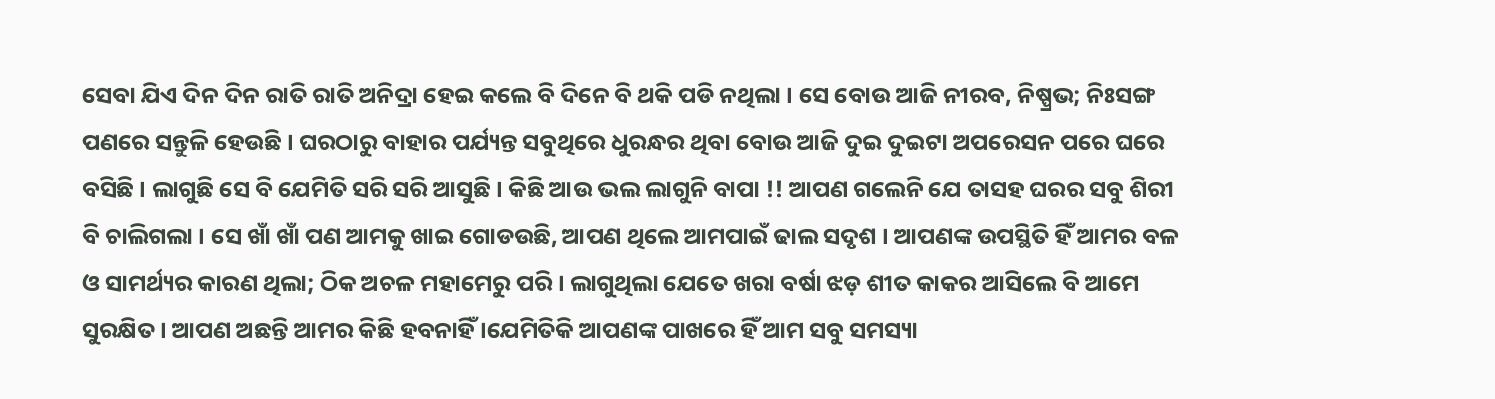ସେବା ଯିଏ ଦିନ ଦିନ ରାତି ରାତି ଅନିଦ୍ରା ହେଇ କଲେ ବି ଦିନେ ବି ଥକି ପଡି ନଥିଲା । ସେ ବୋଉ ଆଜି ନୀରବ, ନିଷ୍ପ୍ରଭ; ନିଃସଙ୍ଗ ପଣରେ ସନ୍ତୁଳି ହେଉଛି । ଘରଠାରୁ ବାହାର ପର୍ଯ୍ୟନ୍ତ ସବୁଥିରେ ଧୁରନ୍ଧର ଥିବା ବୋଉ ଆଜି ଦୁଇ ଦୁଇଟା ଅପରେସନ ପରେ ଘରେ ବସିଛି । ଲାଗୁଛି ସେ ବି ଯେମିତି ସରି ସରି ଆସୁଛି । କିଛି ଆଉ ଭଲ ଲାଗୁନି ବାପା !! ଆପଣ ଗଲେନି ଯେ ତାସହ ଘରର ସବୁ ଶିରୀ ବି ଚାଲିଗଲା । ସେ ଖାଁ ଖାଁ ପଣ ଆମକୁ ଖାଇ ଗୋଡଉଛି, ଆପଣ ଥିଲେ ଆମପାଇଁ ଢାଲ ସଦୃଶ । ଆପଣଙ୍କ ଉପସ୍ଥିତି ହିଁ ଆମର ବଳ ଓ ସାମର୍ଥ୍ୟର କାରଣ ଥିଲା; ଠିକ ଅଚଳ ମହାମେରୁ ପରି । ଲାଗୁଥିଲା ଯେତେ ଖରା ବର୍ଷା ଝଡ଼ ଶୀତ କାକର ଆସିଲେ ବି ଆମେ ସୁରକ୍ଷିତ । ଆପଣ ଅଛନ୍ତି ଆମର କିଛି ହବନାହିଁ ।ଯେମିତିକି ଆପଣଙ୍କ ପାଖରେ ହିଁ ଆମ ସବୁ ସମସ୍ୟା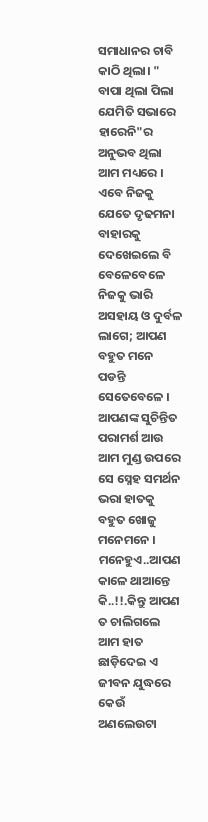ସମାଧାନର ଚାବି କାଠି ଥିଲା। " ବାପା ଥିଲା ପିଲା ଯେମିତି ସଭାରେ ହାରେନି"ର ଅନୁଭବ ଥିଲା ଆମ ମଧ୍ୟରେ । ଏବେ ନିଜକୁ ଯେତେ ଦୃଢମନା ବାହାରକୁ ଦେଖେଇଲେ ବି ବେଳେବେଳେ ନିଜକୁ ଭାରି ଅସହାୟ ଓ ଦୁର୍ବଳ ଲାଗେ; ଆପଣ ବହୁତ ମନେ ପଡନ୍ତି ସେତେବେଳେ । ଆପଣଙ୍କ ସୁଚିନ୍ତିତ ପରାମର୍ଶ ଆଉ ଆମ ମୁଣ୍ଡ ଉପରେ ସେ ସ୍ନେହ ସମର୍ଥନ ଭରା ହାତକୁ ବହୁତ ଖୋଜୁ ମନେମନେ । ମନେହୁଏ..ଆପଣ କାଳେ ଥାଆନ୍ତେ କି..!!.କିନ୍ତୁ ଆପଣ ତ ଚାଲିଗଲେ ଆମ ହାତ ଛାଡ଼ିଦେଇ ଏ ଜୀବନ ଯୁଦ୍ଧରେ କେଉଁ ଅଣଲେଉଟା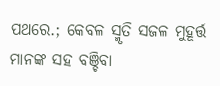ପଥରେ.; କେବଳ ସ୍ମୃତି ସଜଳ ମୁହୂର୍ତ୍ତ ମାନଙ୍କ ସହ ବଞ୍ଚିବା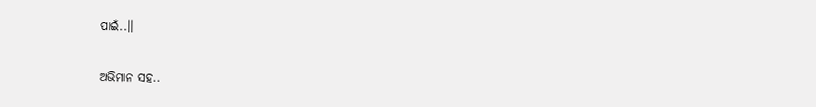ପାଇଁ..।।

ଅଭିମାନ ସହ..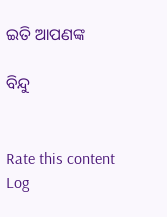ଇତି ଆପଣଙ୍କ

ବିନ୍ଦୁ


Rate this content
Log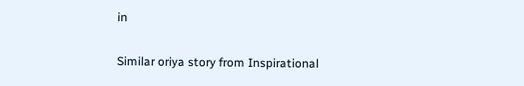in

Similar oriya story from Inspirational